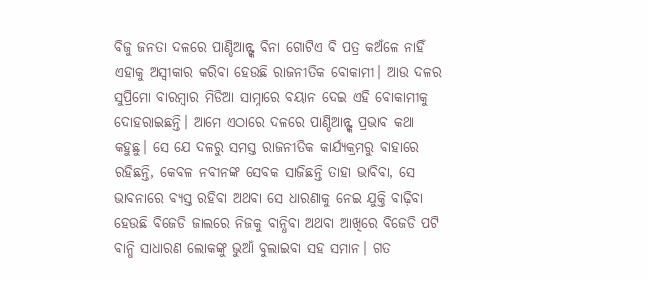ବିଜୁ ଜନତା ଦଳରେ ପାଣ୍ଡିଆନ୍ଙ୍କ ବିନା ଗୋଟିଏ ବି ପତ୍ର କଅଁଳେ ନାହିଁ ଏହାକୁ ଅସ୍ୱୀକାର କରିବା ହେଉଛି ରାଜନୀତିକ ବୋକାମୀ। ଆଉ ଦଳର ସୁପ୍ରିମୋ ବାରମ୍ବାର ମିଡିଆ ସାମ୍ନାରେ ବୟାନ ଦେଇ ଏହି ବୋକାମୀକୁ ଦୋହରାଇଛନ୍ତି। ଆମେ ଏଠାରେ ଦଳରେ ପାଣ୍ଡିଆନ୍ଙ୍କ ପ୍ରଭାବ କଥା କହୁଛୁ। ସେ ଯେ ଦଳରୁ ସମସ୍ତ ରାଜନୀତିକ କାର୍ଯ୍ୟକ୍ରମରୁ ବାହାରେ ରହିଛନ୍ତି, କେବଳ ନବୀନଙ୍କ ସେବକ ସାଜିଛନ୍ତି ତାହା ଭାବିବା, ସେ ଭାବନାରେ ବ୍ୟସ୍ତ ରହିବା ଅଥବା ସେ ଧାରଣାକୁ ନେଇ ଯୁକ୍ତି ବାଢ଼ିବା ହେଉଛି ବିଜେଡି ଜାଲରେ ନିଜକୁ ବାନ୍ଧିବା ଅଥବା ଆଖିରେ ବିଜେଡି ପଟି ବାନ୍ଧି ସାଧାରଣ ଲୋକଙ୍କୁ ଭୁଆଁ ବୁଲାଇବା ସହ ସମାନ। ଗତ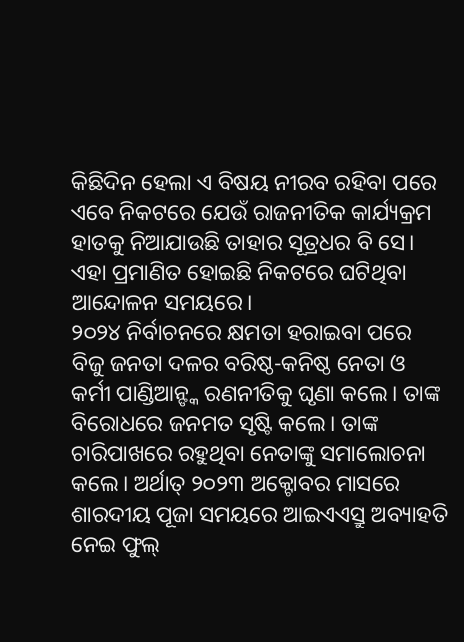କିଛିଦିନ ହେଲା ଏ ବିଷୟ ନୀରବ ରହିବା ପରେ ଏବେ ନିକଟରେ ଯେଉଁ ରାଜନୀତିକ କାର୍ଯ୍ୟକ୍ରମ ହାତକୁ ନିଆଯାଉଛି ତାହାର ସୂତ୍ରଧର ବି ସେ। ଏହା ପ୍ରମାଣିତ ହୋଇଛି ନିକଟରେ ଘଟିଥିବା ଆନ୍ଦୋଳନ ସମୟରେ।
୨୦୨୪ ନିର୍ବାଚନରେ କ୍ଷମତା ହରାଇବା ପରେ ବିଜୁ ଜନତା ଦଳର ବରିଷ୍ଠ-କନିଷ୍ଠ ନେତା ଓ କର୍ମୀ ପାଣ୍ଡିଆନ୍ଙ୍କ ରଣନୀତିକୁ ଘୃଣା କଲେ। ତାଙ୍କ ବିରୋଧରେ ଜନମତ ସୃଷ୍ଟି କଲେ। ତାଙ୍କ ଚାରିପାଖରେ ରହୁଥିବା ନେତାଙ୍କୁ ସମାଲୋଚନା କଲେ। ଅର୍ଥାତ୍ ୨୦୨୩ ଅକ୍ଟୋବର ମାସରେ ଶାରଦୀୟ ପୂଜା ସମୟରେ ଆଇଏଏସ୍ରୁ ଅବ୍ୟାହତି ନେଇ ଫୁଲ୍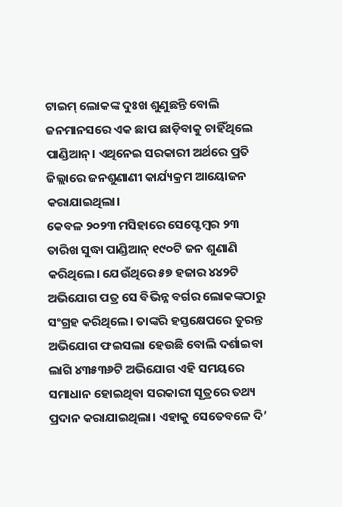ଟାଇମ୍ ଲୋକଙ୍କ ଦୁଃଖ ଶୁଣୁଛନ୍ତି ବୋଲି ଜନମାନସରେ ଏକ ଛାପ ଛାଡ଼ିବାକୁ ଚାହିଁଥିଲେ ପାଣ୍ଡିଆନ୍। ଏଥିନେଇ ସରକାରୀ ଅର୍ଥରେ ପ୍ରତି ଜିଲ୍ଲାରେ ଜନଶୁଣାଣୀ କାର୍ଯ୍ୟକ୍ରମ ଆୟୋଜନ କରାଯାଇଥିଲା।
କେବଳ ୨୦୨୩ ମସିହାରେ ସେପ୍ଟେମ୍ବର ୨୩ ତାରିଖ ସୁଦ୍ଧା ପାଣ୍ଡିଆନ୍ ୧୯୦ଟି ଜନ ଶୁଣାଣି କରିଥିଲେ। ଯେଉଁଥିରେ ୫୭ ହଜାର ୪୪୨ଟି ଅଭିଯୋଗ ପତ୍ର ସେ ବିଭିନ୍ନ ବର୍ଗର ଲୋକଙ୍କଠାରୁ ସଂଗ୍ରହ କରିଥିଲେ। ତାଙ୍କରି ହସ୍ତକ୍ଷେପରେ ତୁରନ୍ତ ଅଭିଯୋଗ ଫଇସଲା ହେଉଛି ବୋଲି ଦର୍ଶାଇବା ଲାଗି ୪୩୫୩୬ଟି ଅଭିଯୋଗ ଏହି ସମୟରେ ସମାଧାନ ହୋଇଥିବା ସରକାରୀ ସୂତ୍ରରେ ତଥ୍ୟ ପ୍ରଦାନ କରାଯାଇଥିଲା। ଏହାକୁ ସେତେବଳେ ଦି’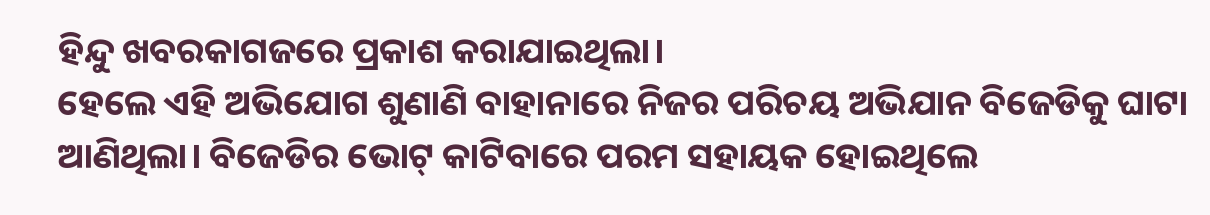ହିନ୍ଦୁ ଖବରକାଗଜରେ ପ୍ରକାଶ କରାଯାଇଥିଲା।
ହେଲେ ଏହି ଅଭିଯୋଗ ଶୁଣାଣି ବାହାନାରେ ନିଜର ପରିଚୟ ଅଭିଯାନ ବିଜେଡିକୁ ଘାଟା ଆଣିଥିଲା। ବିଜେଡିର ଭୋଟ୍ କାଟିବାରେ ପରମ ସହାୟକ ହୋଇଥିଲେ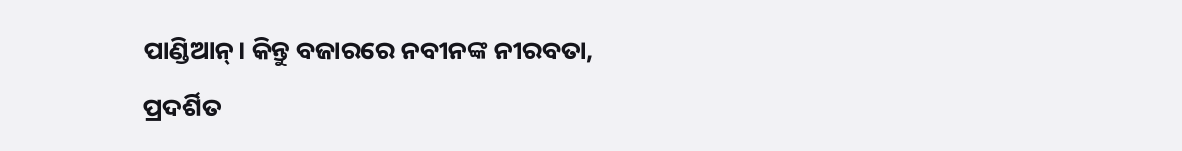ପାଣ୍ଡିଆନ୍। କିନ୍ତୁ ବଜାରରେ ନବୀନଙ୍କ ନୀରବତା, ପ୍ରଦର୍ଶିତ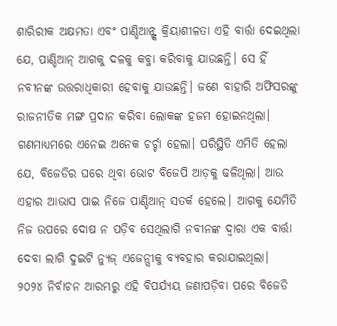ଶାରିରୀକ ଅକ୍ଷମତା ଏବଂ ପାଣ୍ଡିଆନ୍ଙ୍କ କ୍ରିୟାଶୀଳତା ଏହି ବାର୍ତ୍ତା ଦେଇଥିଲା ଯେ, ପାଣ୍ଡିଆନ୍ ଆଗକୁ ଦଳକୁ କବ୍ଜା କରିବାକୁ ଯାଉଛନ୍ତି। ସେ ହିଁ ନବୀନଙ୍କ ଉତ୍ତରାଧିକାରୀ ହେବାକୁ ଯାଉଛନ୍ତି। ଜଣେ ବାହାରି ଅଫିସରଙ୍କୁ ରାଜନୀତିକ ମଙ୍ଗ ପ୍ରଦାନ କରିବା ଲୋକଙ୍କ ହଜମ ହୋଇନଥିଲା।
ଗଣମାଧ୍ୟମରେ ଏନେଇ ଅନେକ ଚର୍ଚ୍ଚା ହେଲା। ପରିସ୍ଥିତି ଏମିତି ହେଲା ଯେ, ବିଜେଡିର ଘରେ ଥିବା ଭୋଟ ବିଜେପି ଆଡ଼କୁ ଢଳିଥିଲା। ଆଉ ଏହାର ଆଭାସ ପାଇ ନିଜେ ପାଣ୍ଡିଆନ୍ ସତର୍କ ହେଲେ। ଆଗକୁ ଯେମିତି ନିଜ ଉପରେ ଦୋଷ ନ ପଡ଼ିବ ସେଥିଲାଗି ନବୀନଙ୍କ ଦ୍ୱାରା ଏକ ବାର୍ତ୍ତା ଦେବା ଲାଗି ଦୁଇଟି ନ୍ୟୁଜ୍ ଏଜେନ୍ସୀକୁ ବ୍ୟବହାର କରାଯାଇଥିଲା।
୨୦୨୪ ନିର୍ବାଚନ ଆରମ୍ଭରୁ ଏହି ବିପର୍ଯ୍ୟୟ ଜଣାପଡ଼ିବା ପରେ ବିଜେଡି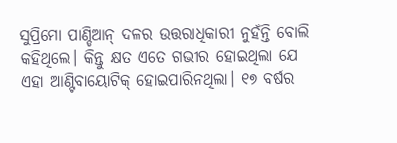ସୁପ୍ରିମୋ ପାଣ୍ଡିଆନ୍ ଦଳର ଉତ୍ତରାଧିକାରୀ ନୁହଁନ୍ତି ବୋଲି କହିଥିଲେ। କିନ୍ତୁ କ୍ଷତ ଏତେ ଗଭୀର ହୋଇଥିଲା ଯେ ଏହା ଆଣ୍ଟିବାୟୋଟିକ୍ ହୋଇପାରିନଥିଲା। ୧୭ ବର୍ଷର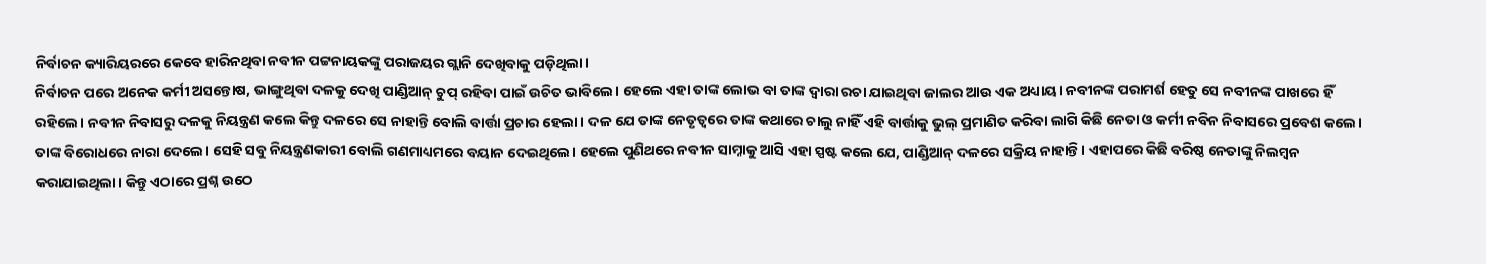ନିର୍ବାଚନ କ୍ୟାରିୟରରେ କେବେ ହାରିନଥିବା ନବୀନ ପଟ୍ଟନାୟକଙ୍କୁ ପରାଜୟର ଗ୍ଲାନି ଦେଖିବାକୁ ପଡ଼ିଥିଲା।
ନିର୍ବାଚନ ପରେ ଅନେକ କର୍ମୀ ଅସନ୍ତୋଷ, ଭାଙ୍ଗୁଥିବା ଦଳକୁ ଦେଖି ପାଣ୍ଡିଆନ୍ ଚୁପ୍ ରହିବା ପାଇଁ ଉଚିତ ଭାବିଲେ। ହେଲେ ଏହା ତାଙ୍କ ଲୋଭ ବା ତାଙ୍କ ଦ୍ୱାରା ରଚା ଯାଇଥିବା ଜାଲର ଆଉ ଏକ ଅଧ୍ୟାୟ। ନବୀନଙ୍କ ପରାମର୍ଶ ହେତୁ ସେ ନବୀନଙ୍କ ପାଖରେ ହିଁ ରହିଲେ। ନବୀନ ନିବାସରୁ ଦଳକୁ ନିୟନ୍ତ୍ରଣ କଲେ କିନ୍ତୁ ଦଳରେ ସେ ନାହାନ୍ତି ବୋଲି ବାର୍ତ୍ତା ପ୍ରଚାର ହେଲା। ଦଳ ଯେ ତାଙ୍କ ନେତୃତ୍ୱରେ ତାଙ୍କ କଥାରେ ଚାଲୁ ନାହିଁ ଏହି ବାର୍ତ୍ତାକୁ ଭୁଲ୍ ପ୍ରମାଣିତ କରିବା ଲାଗି କିଛି ନେତା ଓ କର୍ମୀ ନବିନ ନିବାସରେ ପ୍ରବେଶ କଲେ। ତାଙ୍କ ବିରୋଧରେ ନାରା ଦେଲେ। ସେହି ସବୁ ନିୟନ୍ତ୍ରଣକାରୀ ବୋଲି ଗଣମାଧ୍ୟମରେ ବୟାନ ଦେଇଥିଲେ। ହେଲେ ପୁଣିଥରେ ନବୀନ ସାମ୍ନାକୁ ଆସି ଏହା ସ୍ପଷ୍ଟ କଲେ ଯେ, ପାଣ୍ଡିଆନ୍ ଦଳରେ ସକ୍ରିୟ ନାହାନ୍ତି। ଏହାପରେ କିଛି ବରିଷ୍ଠ ନେତାଙ୍କୁ ନିଲମ୍ବନ କରାଯାଇଥିଲା। କିନ୍ତୁ ଏଠାରେ ପ୍ରଶ୍ନ ଉଠେ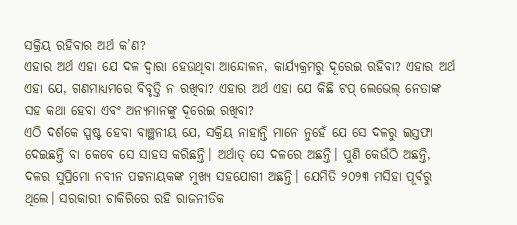ସକ୍ରିୟ ରହିବାର ଅର୍ଥ କ’ଣ?
ଏହାର ଅର୍ଥ ଏହା ଯେ ଦଳ ଦ୍ୱାରା ହେଉଥିବା ଆନ୍ଦୋଳନ, କାର୍ଯ୍ୟକ୍ରମରୁ ଦୂରେଇ ରହିବା? ଏହାର ଅର୍ଥ ଏହା ଯେ, ଗଣମାଧ୍ୟମରେ ବିବୃତ୍ତି ନ ରଖିବା? ଏହାର ଅର୍ଥ ଏହା ଯେ କିଛି ଟପ୍ ଲେଭେଲ୍ ନେତାଙ୍କ ସହ କଥା ହେବା ଏବଂ ଅନ୍ୟମାନଙ୍କୁ ଦୂରେଇ ରଖିବା?
ଏଠି ଦର୍ଶକେ ସ୍ପଷ୍ଟ ହେବା ବାଞ୍ଛନୀୟ ଯେ, ସକ୍ରିୟ ନାହାନ୍ତି ମାନେ ନୁହେଁ ଯେ ସେ ଦଳରୁ ଇସ୍ତଫା ଦେଇଛନ୍ତି ବା କେବେ ସେ ସାହସ କରିଛନ୍ତି। ଅର୍ଥାତ୍ ସେ ଦଳରେ ଅଛନ୍ତି। ପୁଣି କେଉଁଠି ଅଛନ୍ତି, ଦଳର ସୁପ୍ରିମୋ ନବୀନ ପଟ୍ଟନାୟକଙ୍କ ମୁଖ୍ୟ ସହଯୋଗୀ ଅଛନ୍ତି। ଯେମିତି ୨୦୨୩ ମସିହା ପୂର୍ବରୁ ଥିଲେ। ସରକାରୀ ଚାକିରିରେ ରହି ରାଜନୀତିକ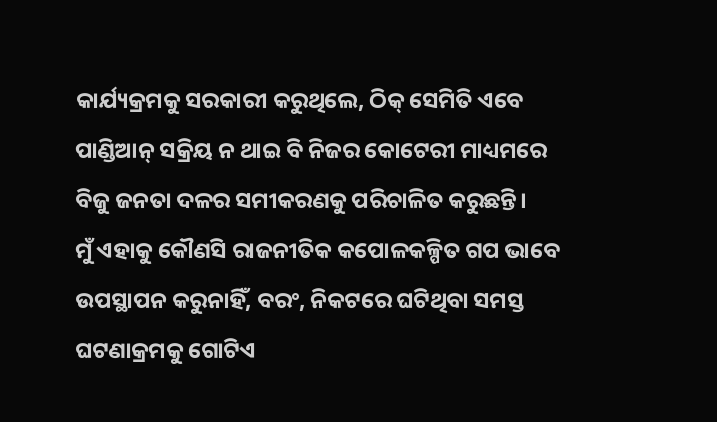କାର୍ଯ୍ୟକ୍ରମକୁ ସରକାରୀ କରୁଥିଲେ, ଠିକ୍ ସେମିତି ଏବେ ପାଣ୍ଡିଆନ୍ ସକ୍ରିୟ ନ ଥାଇ ବି ନିଜର କୋଟେରୀ ମାଧ୍ୟମରେ ବିଜୁ ଜନତା ଦଳର ସମୀକରଣକୁ ପରିଚାଳିତ କରୁଛନ୍ତି।
ମୁଁ ଏହାକୁ କୌଣସି ରାଜନୀତିକ କପୋଳକଳ୍ପିତ ଗପ ଭାବେ ଉପସ୍ଥାପନ କରୁନାହିଁ, ବରଂ, ନିକଟରେ ଘଟିଥିବା ସମସ୍ତ ଘଟଣାକ୍ରମକୁ ଗୋଟିଏ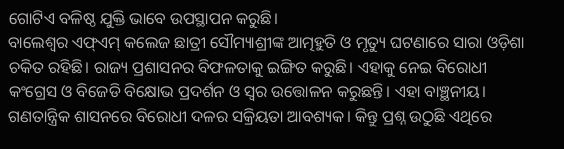ଗୋଟିଏ ବଳିଷ୍ଠ ଯୁକ୍ତି ଭାବେ ଉପସ୍ଥାପନ କରୁଛି।
ବାଲେଶ୍ୱର ଏଫ୍ଏମ୍ କଲେଜ ଛାତ୍ରୀ ସୌମ୍ୟାଶ୍ରୀଙ୍କ ଆତ୍ମହୁତି ଓ ମୃତ୍ୟୁ ଘଟଣାରେ ସାରା ଓଡ଼ିଶା ଚକିତ ରହିଛି। ରାଜ୍ୟ ପ୍ରଶାସନର ବିଫଳତାକୁ ଇଙ୍ଗିତ କରୁଛି। ଏହାକୁ ନେଇ ବିରୋଧୀ କଂଗ୍ରେସ ଓ ବିଜେଡି ବିକ୍ଷୋଭ ପ୍ରଦର୍ଶନ ଓ ସ୍ୱର ଉତ୍ତୋଳନ କରୁଛନ୍ତି। ଏହା ବାଞ୍ଛନୀୟ। ଗଣତାନ୍ତ୍ରିକ ଶାସନରେ ବିରୋଧୀ ଦଳର ସକ୍ରିୟତା ଆବଶ୍ୟକ। କିନ୍ତୁ ପ୍ରଶ୍ନ ଉଠୁଛି ଏଥିରେ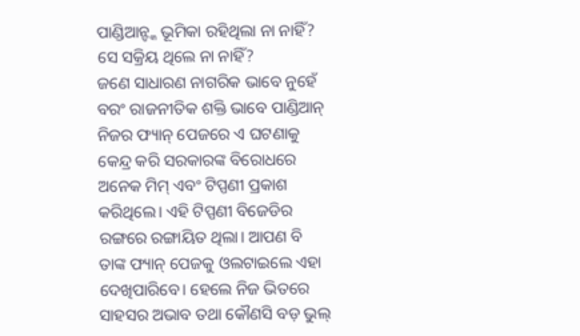ପାଣ୍ଡିଆନ୍ଙ୍କ ଭୂମିକା ରହିଥିଲା ନା ନାହିଁ? ସେ ସକ୍ରିୟ ଥିଲେ ନା ନାହିଁ?
ଜଣେ ସାଧାରଣ ନାଗରିକ ଭାବେ ନୁହେଁ ବରଂ ରାଜନୀତିକ ଶକ୍ତି ଭାବେ ପାଣ୍ଡିଆନ୍ ନିଜର ଫ୍ୟାନ୍ ପେଜରେ ଏ ଘଟଣାକୁ କେନ୍ଦ୍ର କରି ସରକାରଙ୍କ ବିରୋଧରେ ଅନେକ ମିମ୍ ଏବଂ ଟିପ୍ପଣୀ ପ୍ରକାଶ କରିଥିଲେ। ଏହି ଟିପ୍ପଣୀ ବିଜେଡିର ରଙ୍ଗରେ ରଙ୍ଗାୟିତ ଥିଲା। ଆପଣ ବି ତାଙ୍କ ଫ୍ୟାନ୍ ପେଜକୁ ଓଲଟାଇଲେ ଏହା ଦେଖିପାରିବେ। ହେଲେ ନିଜ ଭିତରେ ସାହସର ଅଭାବ ତଥା କୌଣସି ବଡ଼ ଭୁଲ୍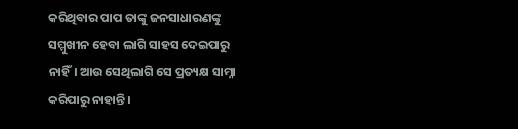କରିଥିବାର ପାପ ତାଙ୍କୁ ଜନସାଧାରଣଙ୍କୁ ସମ୍ମୁଖୀନ ହେବା ଲାଗି ସାହସ ଦେଇପାରୁ ନାହିଁ। ଆଉ ସେଥିଲାଗି ସେ ପ୍ରତ୍ୟକ୍ଷ ସାମ୍ନା କରିପାରୁ ନାହାନ୍ତି।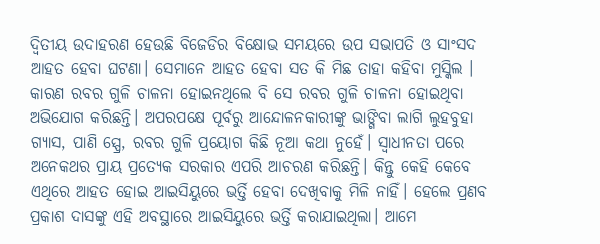ଦ୍ୱିତୀୟ ଉଦାହରଣ ହେଉଛି ବିଜେଡିର ବିକ୍ଷୋଭ ସମୟରେ ଉପ ସଭାପତି ଓ ସାଂସଦ ଆହତ ହେବା ଘଟଣା। ସେମାନେ ଆହତ ହେବା ସତ କି ମିଛ ତାହା କହିବା ମୁସ୍କିଲ । କାରଣ ରବର ଗୁଳି ଚାଳନା ହୋଇନଥିଲେ ବି ସେ ରବର ଗୁଳି ଚାଳନା ହୋଇଥିବା ଅଭିଯୋଗ କରିଛନ୍ତି। ଅପରପକ୍ଷେ ପୂର୍ବରୁ ଆନ୍ଦୋଳନକାରୀଙ୍କୁ ଭାଙ୍ଗିବା ଲାଗି ଲୁହବୁହା ଗ୍ୟାସ, ପାଣି ସ୍ପ୍ରେ, ରବର ଗୁଳି ପ୍ରୟୋଗ କିଛି ନୂଆ କଥା ନୁହେଁ। ସ୍ୱାଧୀନତା ପରେ ଅନେକଥର ପ୍ରାୟ ପ୍ରତ୍ୟେକ ସରକାର ଏପରି ଆଚରଣ କରିଛନ୍ତି। କିନ୍ତୁ କେହି କେବେ ଏଥିରେ ଆହତ ହୋଇ ଆଇସିୟୁରେ ଭର୍ତ୍ତି ହେବା ଦେଖିବାକୁ ମିଳି ନାହିଁ। ହେଲେ ପ୍ରଣବ ପ୍ରକାଶ ଦାସଙ୍କୁ ଏହି ଅବସ୍ଥାରେ ଆଇସିୟୁରେ ଭର୍ତ୍ତି କରାଯାଇଥିଲା। ଆମେ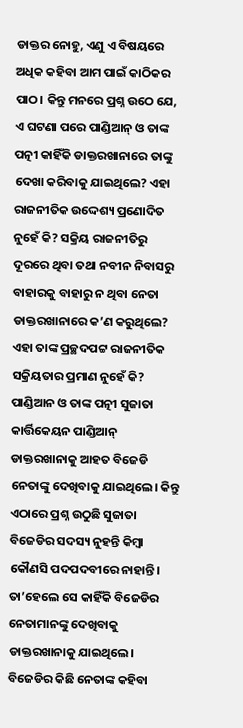ଡାକ୍ତର ନୋହୁ, ଏଣୁ ଏ ବିଷୟରେ ଅଧିକ କହିବା ଆମ ପାଇଁ କାଠିକର ପାଠ। କିନ୍ତୁ ମନରେ ପ୍ରଶ୍ନ ଉଠେ ଯେ, ଏ ଘଟଣା ପରେ ପାଣ୍ଡିଆନ୍ ଓ ତାଙ୍କ ପତ୍ନୀ କାହିଁକି ଡାକ୍ତରଖାନାରେ ତାଙ୍କୁ ଦେଖା କରିବାକୁ ଯାଇଥିଲେ? ଏହା ରାଜନୀତିକ ଉଦ୍ଦେଶ୍ୟ ପ୍ରଣୋଦିତ ନୁହେଁ କି? ସକ୍ରିୟ ରାଜନୀତିରୁ ଦୂରରେ ଥିବା ତଥା ନବୀନ ନିବାସରୁ ବାହାରକୁ ବାହାରୁ ନ ଥିବା ନେତା ଡାକ୍ତରଖାନାରେ କ’ଣ କରୁଥିଲେ? ଏହା ତାଙ୍କ ପ୍ରଚ୍ଛଦପଟ୍ଟ ରାଜନୀତିକ ସକ୍ରିୟତାର ପ୍ରମାଣ ନୁହେଁ କି?
ପାଣ୍ଡିଆନ ଓ ତାଙ୍କ ପତ୍ନୀ ସୁଜାତା କାର୍ତ୍ତିକେୟନ ପାଣ୍ଡିଆନ୍ ଡାକ୍ତରଖାନାକୁ ଆହତ ବିଜେଡି ନେତାଙ୍କୁ ଦେଖିବାକୁ ଯାଇଥିଲେ। କିନ୍ତୁ ଏଠାରେ ପ୍ରଶ୍ନ ଉଠୁଛି ସୁଜାତା ବିଜେଡିର ସଦସ୍ୟ ନୁହନ୍ତି କିମ୍ବା କୌଣସି ପଦପଦବୀରେ ନାହାନ୍ତି। ତା’ହେଲେ ସେ କାହିଁକି ବିଜେଡିର ନେତାମାନଙ୍କୁ ଦେଖିବାକୁ ଡାକ୍ତରଖାନାକୁ ଯାଇଥିଲେ। ବିଜେଡିର କିଛି ନେତାଙ୍କ କହିବା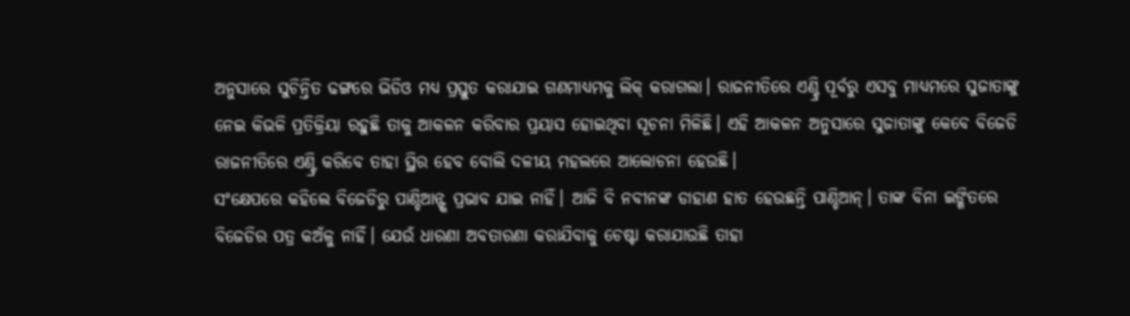ଅନୁସାରେ ସୁଚିନ୍ତିତ ଢଙ୍ଗରେ ଭିଡିଓ ମଧ୍ୟ ପ୍ରସ୍ତୁତ କରାଯାଇ ଗଣମାଧ୍ୟମକୁ ଲିକ୍ କରାଗଲା। ରାଜନୀତିରେ ଏଣ୍ଟ୍ରି ପୂର୍ବରୁ ଏସବୁ ମାଧ୍ୟମରେ ସୁଜାତାଙ୍କୁ ନେଇ କିଭଳି ପ୍ରତିକ୍ରିୟା ରହୁଛି ତାକୁ ଆକଳନ କରିବାର ପ୍ରୟାସ ହୋଇଥିବା ସୂଚନା ମିଳିଛି। ଏହି ଆକଳନ ଅନୁସାରେ ସୁଜାତାଙ୍କୁ କେବେ ବିଜେଡି ରାଜନୀତିରେ ଏଣ୍ଟ୍ରି କରିବେ ତାହା ସ୍ଥିର ହେବ ବୋଲି ଦଳୀୟ ମହଲରେ ଆଲୋଚନା ହେଉଛି।
ସଂକ୍ଷେପରେ କହିଲେ ବିଜେଡିରୁ ପାଣ୍ଡିଆନ୍ଙ୍କ ପ୍ରଭାବ ଯାଇ ନାହିଁ। ଆଜି ବି ନବୀନଙ୍କ ଡାହାଣ ହାତ ହେଉଛନ୍ତି ପାଣ୍ଡିଆନ୍। ତାଙ୍କ ବିନା ଇଙ୍ଗିତରେ ବିଜେଡିର ପତ୍ର କଅଁଳୁ ନାହିଁ। ଯେଉଁ ଧାରଣା ଅବତାରଣା କରାଯିବାକୁ ଚେଷ୍ଟା କରାଯାଉଛି ତାହା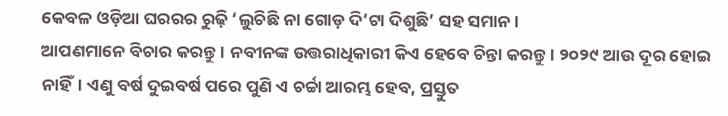କେବଳ ଓଡ଼ିଆ ଘରରର ରୁଢ଼ି ‘ଲୁଚିଛି ନା ଗୋଡ଼ ଦି’ଟା ଦିଶୁଛି’ ସହ ସମାନ।
ଆପଣମାନେ ବିଚାର କରନ୍ତୁ। ନବୀନଙ୍କ ଉତ୍ତରାଧିକାରୀ କିଏ ହେବେ ଚିନ୍ତା କରନ୍ତୁ। ୨୦୨୯ ଆଉ ଦୂର ହୋଇ ନାହିଁ। ଏଣୁ ବର୍ଷ ଦୁଇବର୍ଷ ପରେ ପୁଣି ଏ ଚର୍ଚ୍ଚା ଆରମ୍ଭ ହେବ, ପ୍ରସ୍ତୁତ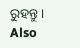ରୁହନ୍ତୁ।
Also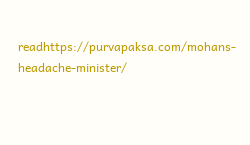readhttps://purvapaksa.com/mohans-headache-minister/